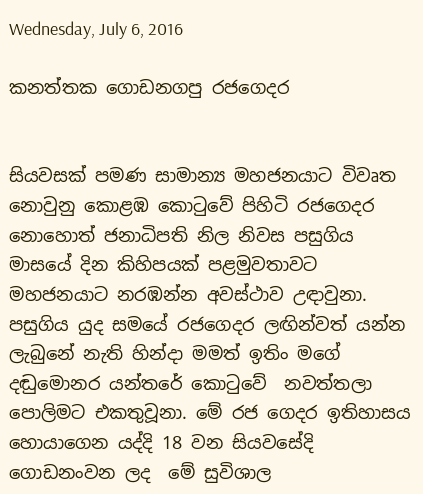Wednesday, July 6, 2016

කනත්තක ගොඩනගපු රජගෙදර


සියවසක් පමණ සාමාන්‍ය මහජනයාට විවෘත නොවුනු කොළඹ කොටුවේ පිහිටි රජගෙදර නොහොත් ජනාධිපති නිල නිවස පසුගිය මාසයේ දින කිහිපයක් පළමුවතාවට මහජනයාට නරඹන්න අවස්ථාව උඳාවුනා. පසුගිය යුද සමයේ රජගෙදර ලඟින්වත් යන්න ලැබුනේ නැති හින්දා මමත් ඉතිං මගේ දඬුමොනර යන්තරේ කොටුවේ  නවත්තලා පොලිමට එකතුවූනා. මේ රජ ගෙදර ඉතිහාසය හොයාගෙන යද්දි 18 වන සියවසේදි ගොඩනංවන ලද  මේ සුවිශාල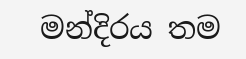මන්දිරය තම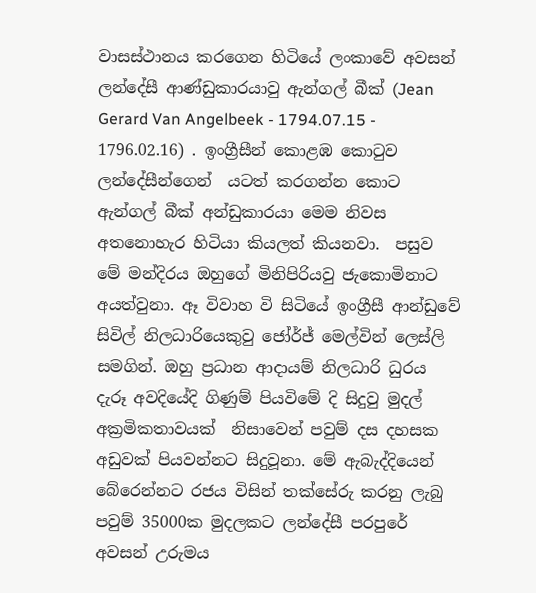වාසස්ථානය කරගෙන හිටියේ ලංකාවේ අවසන් ලන්දේසී ආණ්ඩුකාරයාවු ඇන්ගල් බීක් (Jean Gerard Van Angelbeek - 1794.07.15 - 1796.02.16) . ඉංග්‍රීසීන් කොළඹ කොටුව ලන්දේසීන්ගෙන්  යටත් කරගන්න කොට ඇන්ගල් බීක් අන්ඩුකාරයා මෙම නිවස අතනොහැර හිටියා කියලත් කියනවා.  පසුව මේ මන්දිරය ඔහුගේ මිනිපිරියවු ජැකොමිනාට අයත්වුනා. ඈ විවාහ වි සිටියේ ඉංග්‍රීසී ආන්ඩුවේ සිවිල් නිලධාරියෙකුවු ජෝර්ජ් මෙල්වින් ලෙස්ලි සමගින්. ඔහු ප්‍රධාන ආදායම් නිලධාරි ධුරය දැරූ අවදියේදි ගිණුම් පියවිමේ දි සිදුවු මුදල් අක්‍රමිකතාවයක්  නිසාවෙන් පවුම් දස දහසක අඩුවක් පියවන්නට සිදුවූනා. මේ ඇබැද්දියෙන් බේරෙන්නට රජය විසින් තක්සේරු කරනු ලැබු පවුම් 35000ක මුදලකට ලන්දේසී පරපුරේ අවසන් උරුමය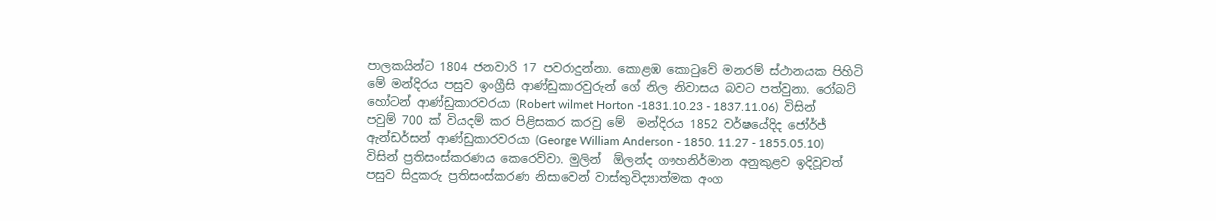පාලකයින්ට 1804 ජනවාරි 17 පවරාදුන්නා. කොළඹ කොටුවේ මනරම් ස්ථානයක පිහිටි මේ මන්දිරය පසුව ඉංග්‍රීසි ආණ්ඩුකාරවුරුන් ගේ නිල නිවාසය බවට පත්වුනා. රෝබට් හෝටන් ආණ්ඩුකාරවරයා (Robert wilmet Horton -1831.10.23 - 1837.11.06)  විසින් පවුම් 700 ක් වියදම් කර පිළිසකර කරවු මේ  මන්දිරය 1852 වර්ෂයේදිද ජෝර්ජ්  ඇන්ඩර්සන් ආණ්ඩුකාරවරයා (George William Anderson - 1850. 11.27 - 1855.05.10) විසින් ප්‍රතිසංස්කරණය කෙරෙව්වා. මුලින්  ඕලන්ද ගෟහනිර්මාන අනුකුළව ඉදිවූවත් පසුව සිදුකරු ප්‍රතිසංස්කරණ නිසාවෙන් වාස්තුවිද්‍යාත්මක අංග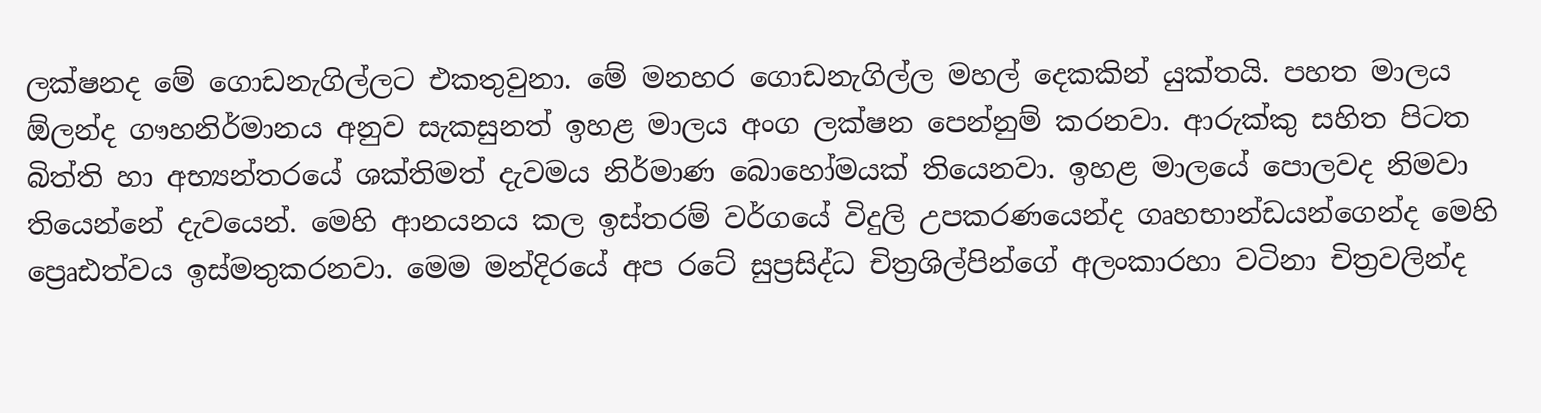ලක්ෂනද මේ ගොඩනැගිල්ලට එකතුවුනා. මේ මනහර ගොඩනැගිල්ල මහල් දෙකකින් යුක්තයි. පහත මාලය  ඕලන්ද ගෟහනිර්මානය අනුව සැකසුනත් ඉහළ මාලය අංග ලක්ෂන පෙන්නුම් කරනවා. ආරුක්කු සහිත පිටත බිත්ති හා අභ්‍යන්තරයේ ශක්තිමත් දැවමය නිර්මාණ බොහෝමයක් තියෙනවා. ඉහළ මාලයේ පොලවද නිමවා තියෙන්නේ දැවයෙන්. මෙහි ආනයනය කල ඉස්තරම් වර්ගයේ විදුලි උපකරණයෙන්ද ගෘහභාන්ඩයන්ගෙන්ද මෙහි ප්‍රෙෘඪත්වය ඉස්මතුකරනවා. මෙම මන්දිරයේ අප රටේ සුප්‍රසිද්ධ චිත්‍රශිල්පින්ගේ අලංකාරහා වටිනා චිත්‍රවලින්ද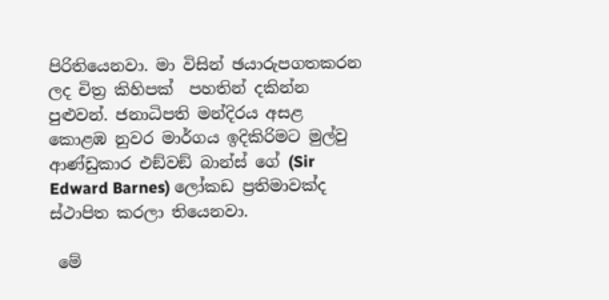පිරිතියෙනවා. මා විසින් ඡයාරුපගතකරන ලද චිත්‍ර කිහිපක්  පහතින් දකින්න පුළුවන්. ජනාධිපති මන්දිරය අසළ කොළඹ නුවර මාර්ගය ඉදිකිරිමට මුල්වු ආණ්ඩුකාර එඞ්වඞ් බාන්ස් ගේ (Sir Edward Barnes) ලෝකඩ ප්‍රතිමාවක්ද ස්ථාපිත කරලා තියෙනවා.

 මේ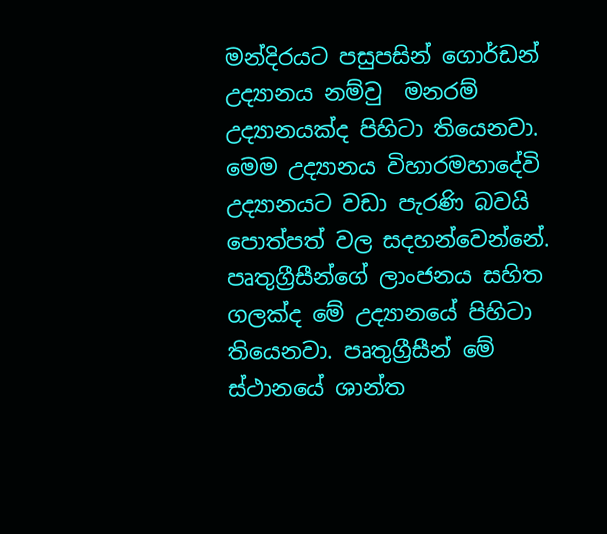මන්දිරයට පසුපසින් ගොර්ඩන් උද්‍යානය නම්වු  මනරම් උද්‍යානයක්ද පිහිටා තියෙනවා. මෙම උද්‍යානය විහාරමහාදේවි උද්‍යානයට වඩා පැරණි බවයි පොත්පත් වල සදහන්වෙන්නේ. පෘතුග්‍රීසීන්ගේ ලාංජනය සහිත ගලක්ද මේ උද්‍යානයේ පිහිටා තියෙනවා. පෘතුග්‍රීසීන් මේ ස්ථානයේ ශාන්ත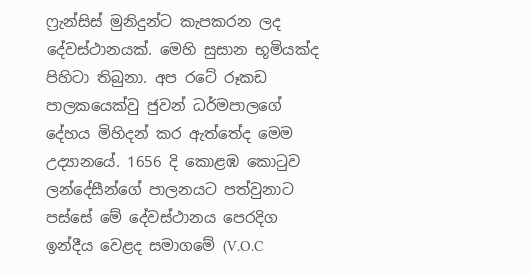ෆ්‍රැන්සිස් මුනිදුන්ට කැපකරන ලද දේවස්ථානයක්. මෙහි සුසාන භූමියක්ද පිහිටා තිබුනා. අප රටේ රූකඩ පාලකයෙක්වු ජුවන් ධර්මපාලගේ දේහය මිහිදන් කර ඇත්තේද මෙම උද්‍යානයේ. 1656 දි කොළඹ කොටුව ලන්දේසීන්ගේ පාලනයට පත්වුනාට පස්සේ මේ දේවස්ථානය පෙරදිග ඉන්දීය වෙළද සමාගමේ (V.O.C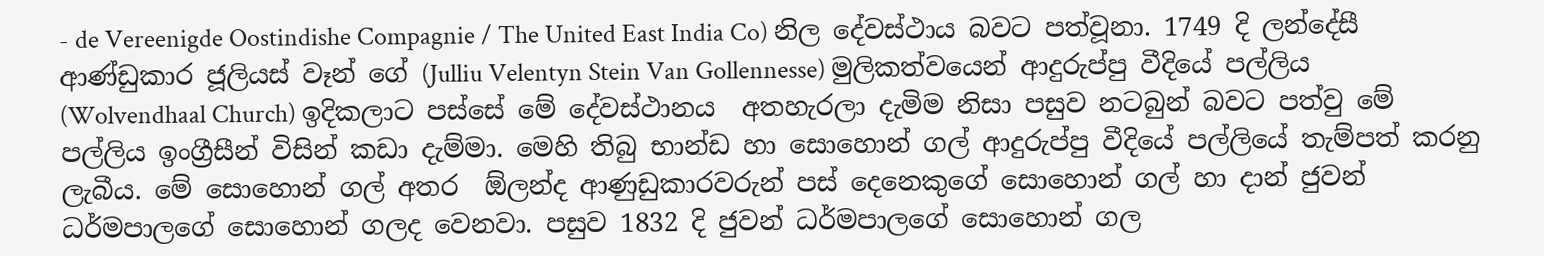- de Vereenigde Oostindishe Compagnie / The United East India Co) නිල දේවස්ථාය බවට පත්වූනා. 1749 දි ලන්දේසී ආණ්ඩුකාර ජූලියස් වෑන් ගේ (Julliu Velentyn Stein Van Gollennesse) මුලිකත්වයෙන් ආදුරුප්පු වීදියේ පල්ලිය (Wolvendhaal Church) ඉදිකලාට පස්සේ මේ දේවස්ථානය  අතහැරලා දැමිම නිසා පසුව නටබුන් බවට පත්වු මේ පල්ලිය ඉංග්‍රීසීන් විසින් කඩා දැම්මා. මෙහි තිබු භාන්ඩ හා සොහොන් ගල් ආදුරුප්පු වීදියේ පල්ලියේ තැම්පත් කරනු ලැබීය. මේ සොහොන් ගල් අතර  ඕලන්ද ආණුඩුකාරවරුන් පස් දෙනෙකුගේ සොහොන් ගල් හා දාන් ජුවන් ධර්මපාලගේ සොහොන් ගලද වෙනවා. පසුව 1832 දි ජුවන් ධර්මපාලගේ සොහොන් ගල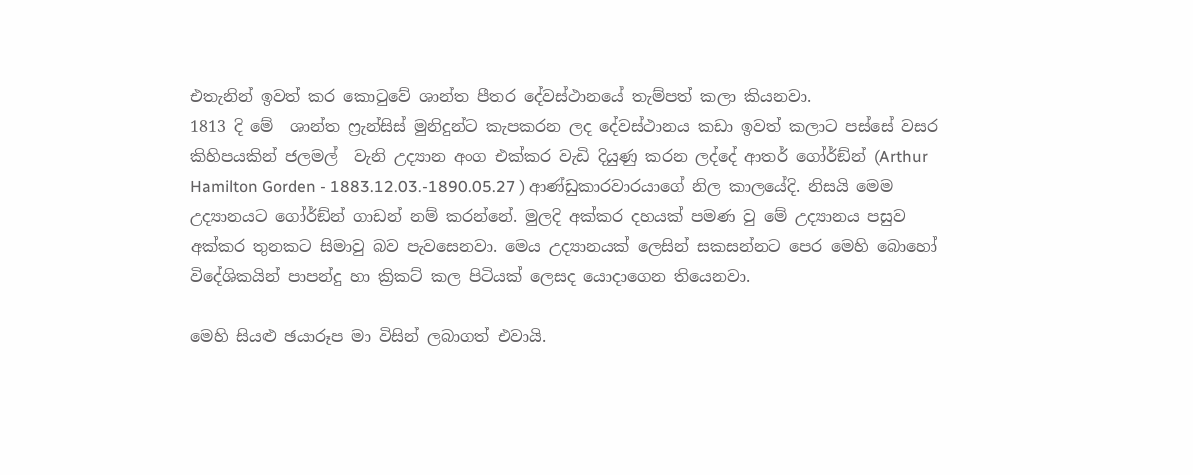එතැනින් ඉවත් කර කොටුවේ ශාන්ත පීතර දේවස්ථානයේ තැම්පත් කලා කියනවා.
1813 දි මේ  ශාන්ත ෆ්‍රැන්සිස් මුනිදුන්ට කැපකරන ලද දේවස්ථානය කඩා ඉවත් කලාට පස්සේ වසර කිහිපයකින් ජලමල්  වැනි උද්‍යාන අංග එක්කර වැඩි දියුණු කරන ලද්දේ ආතර් ගෝර්ඞ්න් (Arthur Hamilton Gorden - 1883.12.03.-1890.05.27 ) ආණ්ඩුකාරවාරයාගේ නිල කාලයේදි. නිසයි මෙම උද්‍යානයට ගෝර්ඞ්න් ගාඩන් නම් කරන්නේ. මුලදි අක්කර දහයක් පමණ වු මේ උද්‍යානය පසුව අක්කර තුනකට සිමාවු බව පැවසෙනවා. මෙය උද්‍යානයක් ලෙසින් සකසන්නට පෙර මෙහි බොහෝ විදේශිකයින් පාපන්දු හා ක්‍රිකට් කල පිටියක් ලෙසද යොදාගෙන තියෙනවා.

මෙහි සියළු ඡයාරූප මා විසින් ලබාගත් එවායි.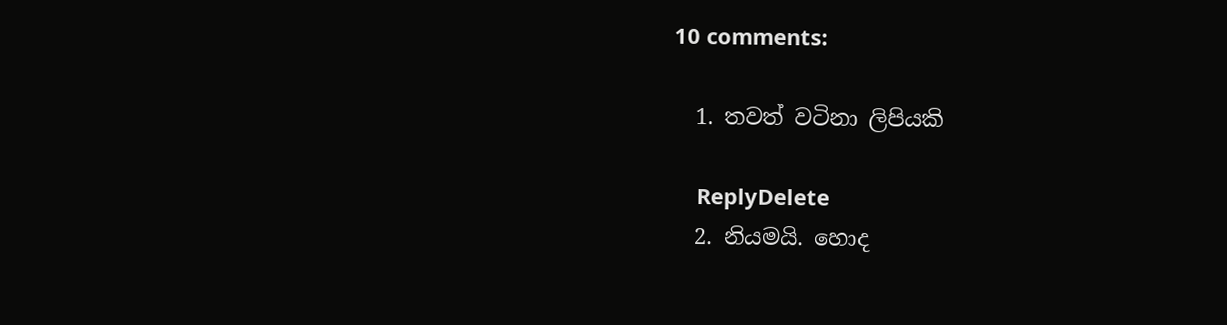10 comments:

  1. තවත් වටිනා ලිපියකි

    ReplyDelete
  2. නියමයි. හොද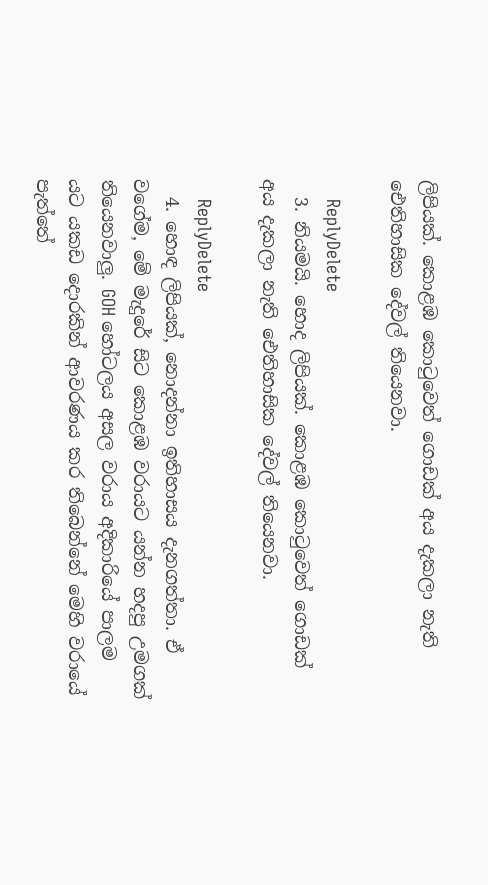ලිපියක්. කොළඹ කොටුවෙත් ගොඩක් අය දැකලා නැති ඓතිහාසික දේවල් තියෙනවා.

    ReplyDelete
  3. නියමයි. හොද ලිපියක්. කොළඹ කොටුවෙත් ගොඩක් අය දැකලා නැති ඓතිහාසික දේවල් තියෙනවා.

    ReplyDelete
  4. හොඳ ලිපියක්, නොදන්නා ඉතිහාසය දැනගත්තා. ඒ වගේම, මේ මැදුරේ සිට කොළඹ වරායට යන්න හදපු උමගක් තියෙනවාලු. GOH හෝටලය අසල වරාය අදිකාරියේ පාලම යට යකඩ දොරකින් ආවරණය කර තිබෙන්නේ මෙහි වරායේ පැත්තේ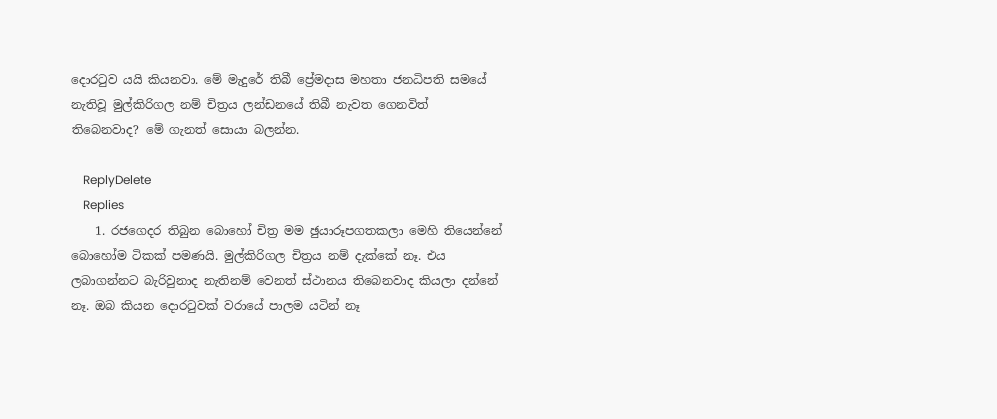දොරටුව යයි කියනවා. මේ මැදුරේ තිබී ප්‍රේමදාස මහතා ජනධිපති සමයේ නැතිවූ මුල්කිරිගල නම් චිත්‍රය ලන්ඩනයේ තිබී නැවත ගෙනවිත් තිබෙනවාද? මේ ගැනත් සොයා බලන්න.

    ReplyDelete
    Replies
    1. රජගෙදර තිබුන බොහෝ චිත්‍ර මම ඡුයාරූපගතකලා මෙහි තියෙන්නේ බොහෝම ටිකක් පමණයි. මුල්කිරිගල චිත්‍රය නම් දැක්කේ නෑ. එය ලබාගන්නට බැරිවුනාද නැතිනම් වෙනත් ස්ථානය තිබෙනවාද කියලා දන්නේ නෑ. ඔබ කියන දොරටුවක් වරායේ පාලම යටින් නෑ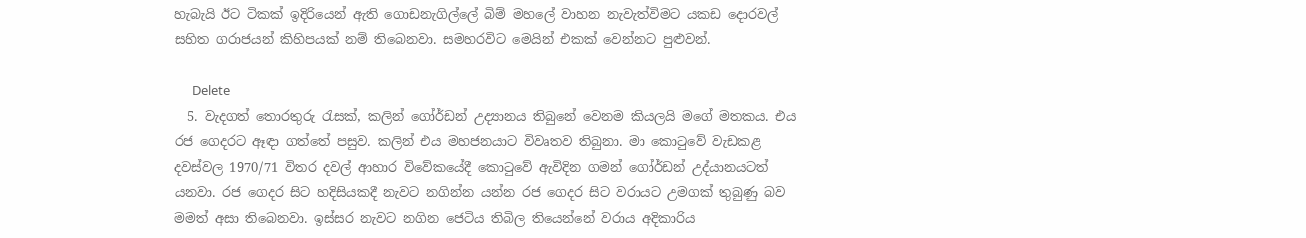හැබැයි ඊට ටිකක් ඉදිරියෙන් ඇති ගොඩනැගිල්ලේ බිම් මහලේ වාහන නැවැත්විමට යකඩ දොරවල් සහිත ගරාජයන් කිහිපයක් නම් තිබෙනවා. සමහරවිට මෙයින් එකක් වෙන්නට පුළුවන්.

      Delete
  5. වැදගත් තොරතුරු රැසක්, කලින් ගෝර්ඩන් උද්‍යානය තිබුනේ වෙනම කියලයි මගේ මතකය. එය රජ ගෙදරට ඈඳා ගත්තේ පසුව. කලින් එය මහජනයාට විවෘතව තිබුනා. මා කොටුවේ වැඩකළ දවස්වල 1970/71 විතර දවල් ආහාර විවේකයේදී කොටුවේ ඇවිදින ගමන් ගෝර්ඩන් උද්යානයටත් යනවා. රජ ගෙදර සිට හදිසියකදී නැවට නගින්න යන්න රජ ගෙදර සිට වරායට උමගක් තුබුණු බව මමත් අසා තිබෙනවා. ඉස්සර නැවට නගින ජෙටිය තිබිල තියෙන්නේ වරාය අදිකාරිය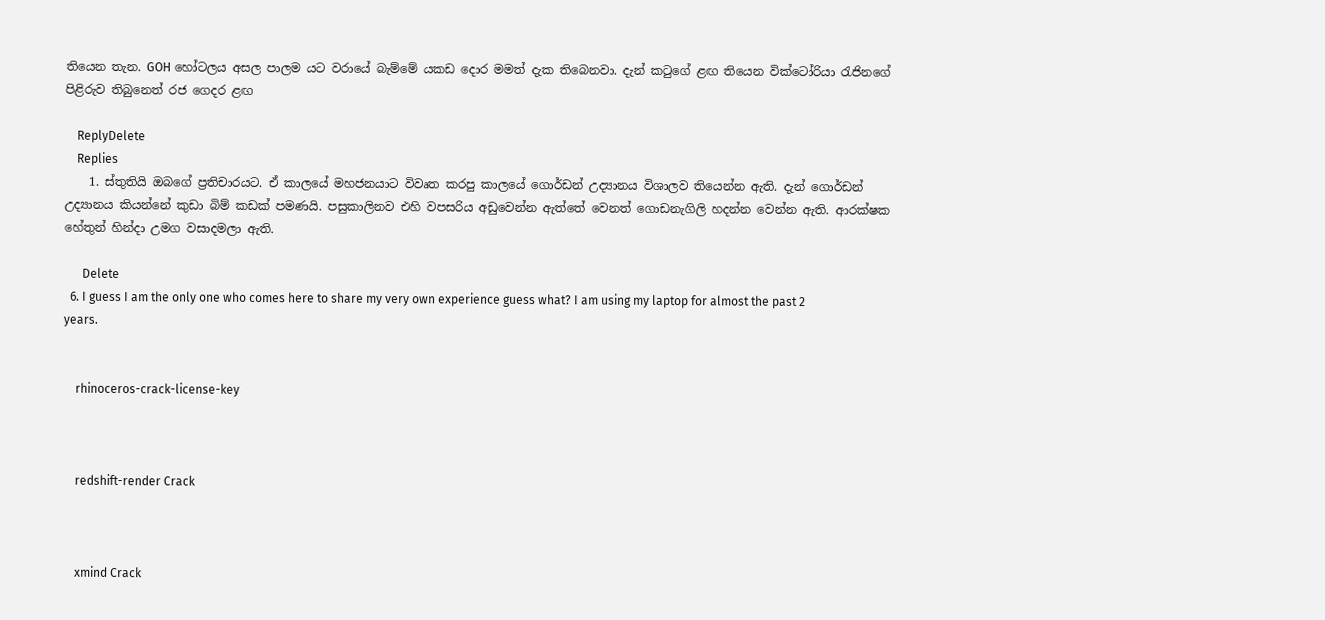තියෙන තැන. GOH හෝටලය අසල පාලම යට වරායේ බැම්මේ යකඩ දොර මමත් දැක තිබෙනවා. දැන් කටුගේ ළඟ තියෙන වික්ටෝරියා රැජිනගේ පිළිරුව තිබුනෙත් රජ ගෙදර ළඟ

    ReplyDelete
    Replies
    1. ස්තුතියි ඔබගේ ප්‍රතිචාරයට. ඒ කාලයේ මහජනයාට විවෘත කරපු කාලයේ ගොර්ඩන් උද්‍යානය විශාලව තියෙන්න ඇති. දැන් ගොර්ඩන් උද්‍යානය කියන්නේ කුඩා බිම් කඩක් පමණයි. පසුකාලිනව එහි වපසරිය අඩුවෙන්න ඇත්තේ වෙනත් ගොඩනැගිලි හදන්න වෙන්න ඇති. ආරක්ෂක හේතුන් හින්දා උමග වසාදමලා ඇති.

      Delete
  6. I guess I am the only one who comes here to share my very own experience guess what? I am using my laptop for almost the past 2 years.


    rhinoceros-crack-license-key



    redshift-render Crack



    xmind Crack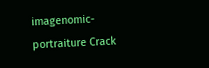imagenomic-portraiture Crack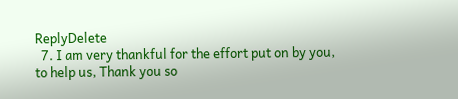ReplyDelete
  7. I am very thankful for the effort put on by you, to help us, Thank you so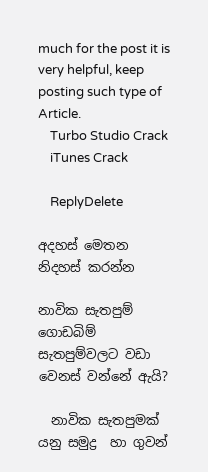much for the post it is very helpful, keep posting such type of Article.
    Turbo Studio Crack
    iTunes Crack

    ReplyDelete

අදහස් මෙතන නිදහස් කරන්න

නාවික සැතපුම් ගොඩබිම් සැතපුම්වලට වඩා වෙනස් වන්නේ ඇයි?

  නාවික සැතපුමක් යනු සමුද්‍ර  හා ගුවන්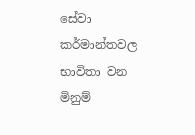සේවා කර්මාන්තවල භාවිතා වන මිනුම්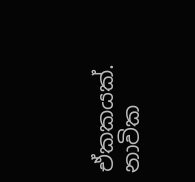ඒකකයක්. නාවික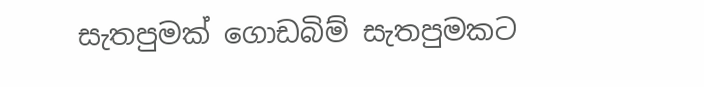සැතපුමක් ගොඩබිම් සැතපුමකට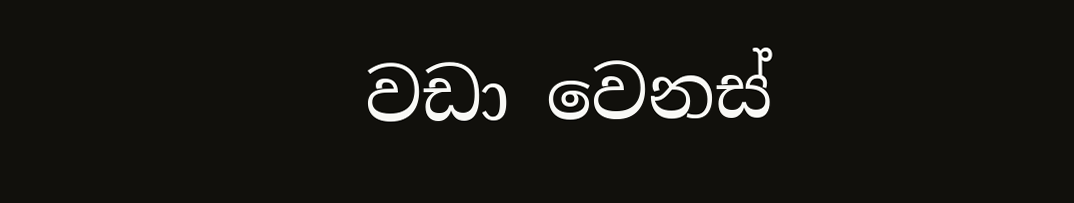වඩා වෙනස්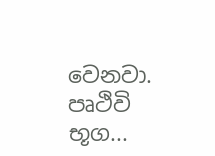වෙනවා.  පෘථිවි භූග...